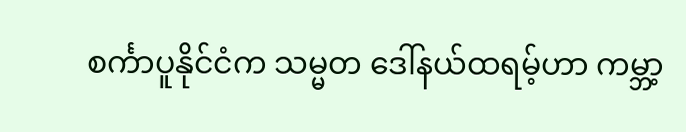စင်္ကာပူနိုင်ငံက သမ္မတ ဒေါ်နယ်ထရမ့်ဟာ ကမ္ဘာ့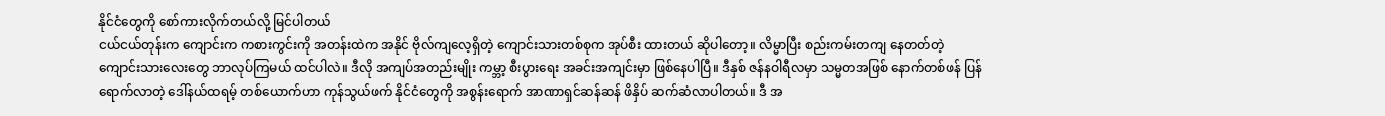နိုင်ငံတွေကို စော်ကားလိုက်တယ်လို့ မြင်ပါတယ်
ငယ်ငယ်တုန်းက ကျောင်းက ကစားကွင်းကို အတန်းထဲက အနိုင် ဗိုလ်ကျလေ့ရှိတဲ့ ကျောင်းသားတစ်စုက အုပ်စီး ထားတယ် ဆိုပါတော့။ လိမ္မာပြီး စည်းကမ်းတကျ နေတတ်တဲ့ ကျောင်းသားလေးတွေ ဘာလုပ်ကြမယ် ထင်ပါလဲ။ ဒီလို အကျပ်အတည်းမျိုး ကမ္ဘာ့ စီးပွားရေး အခင်းအကျင်းမှာ ဖြစ်နေပါပြီ။ ဒီနှစ် ဇန်နဝါရီလမှာ သမ္မတအဖြစ် နောက်တစ်ဖန် ပြန်ရောက်လာတဲ့ ဒေါ်နယ်ထရမ့် တစ်ယောက်ဟာ ကုန်သွယ်ဖက် နိုင်ငံတွေကို အစွန်းရောက် အာဏာရှင်ဆန်ဆန် ဖိနှိပ် ဆက်ဆံလာပါတယ်။ ဒီ အ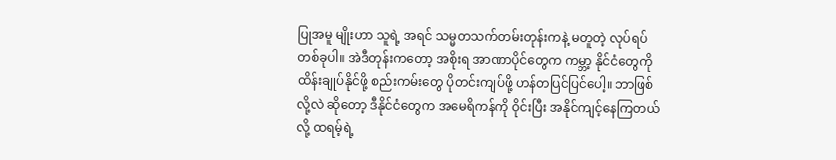ပြုအမူ မျိုးဟာ သူရဲ့ အရင် သမ္မတသက်တမ်းတုန်းကနဲ့ မတူတဲ့ လုပ်ရပ်တစ်ခုပါ။ အဲဒီတုန်းကတော့ အစိုးရ အာဏာပိုင်တွေက ကမ္ဘာ့ နိုင်ငံတွေကို ထိန်းချုပ်နိုင်ဖို့ စည်းကမ်းတွေ ပိုတင်းကျပ်ဖို့ ဟန်တပြင်ပြင်ပေါ့။ ဘာဖြစ်လို့လဲ ဆိုတော့ ဒီနိုင်ငံတွေက အမေရိကန်ကို ဝိုင်းပြီး အနိုင်ကျင့်နေကြတယ်လို့ ထရမ့်ရဲ့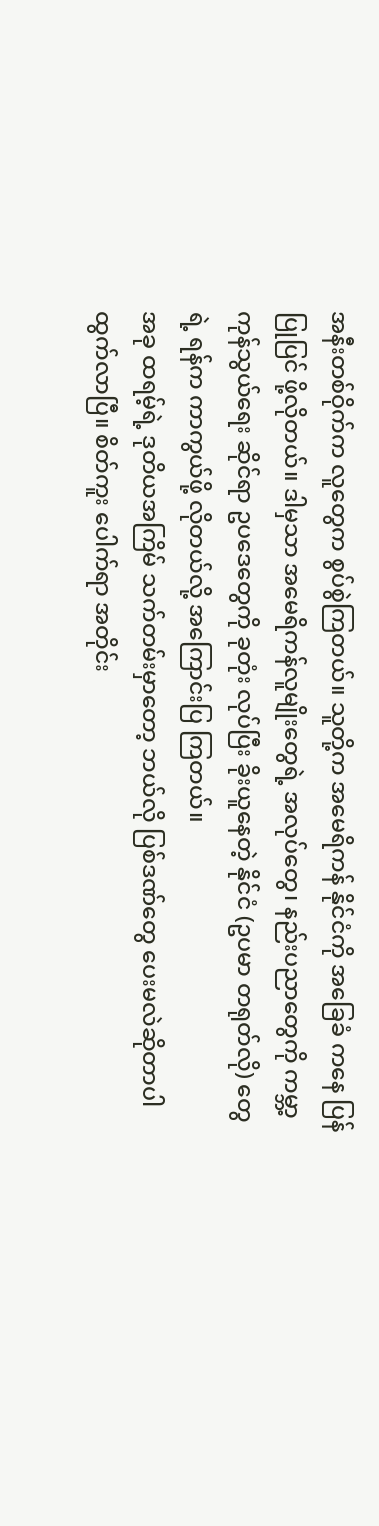အနီးတစ်ဝိုက်က လူတွေက စွပ်စွဲကြတယ်။ သူတို့က အမေရိကန် နိုင်ငံကို အခြေခံ ကနေ ပြန်ပြုပြင် ဖို့လိုတယ်။ ဒါမှသာ အမေရိကန်လူမျိုးတွေရဲ့ အလုပ်တွေ၊ နည်းပညာတွေကို ကမ္ဘာ့ ကုန်သွယ်ရေး ဆိုင်ရာ ဥပဒေတွေကို ခုတုံး လုပ်ပြီး ခိုးယူနေတဲ့ နိုင်ငံ (ဥပမာ တရုတ်လို) တွေ ရဲ့ ရန်က ကာကွယ်ဖို့ လိုတယ်လို့ အကြောင်းပြ ကြတယ်။
အခု ထရမ့်ရဲ့ ဒုတိယအကြိမ် သက်တမ်းမှာတော့ ဘယ်လို ပြစ်ဒဏ်တွေ ပေးမလဲဆိုတာပါ ထွက်လာပြီ။ စိတ်ကူး ပေါက်ရာ အတိုင်း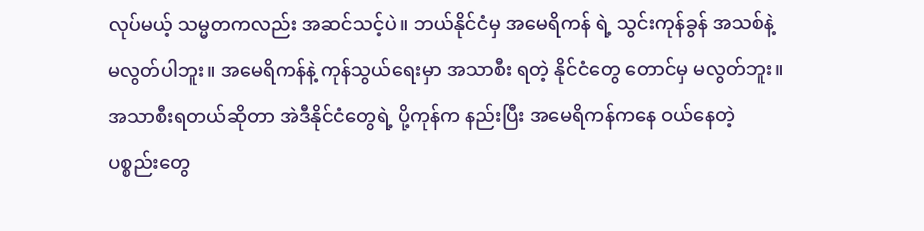လုပ်မယ့် သမ္မတကလည်း အဆင်သင့်ပဲ။ ဘယ်နိုင်ငံမှ အမေရိကန် ရဲ့ သွင်းကုန်ခွန် အသစ်နဲ့ မလွတ်ပါဘူး။ အမေရိကန်နဲ့ ကုန်သွယ်ရေးမှာ အသာစီး ရတဲ့ နိုင်ငံတွေ တောင်မှ မလွတ်ဘူး။ အသာစီးရတယ်ဆိုတာ အဲဒီနိုင်ငံတွေရဲ့ ပို့ကုန်က နည်းပြီး အမေရိကန်ကနေ ဝယ်နေတဲ့ ပစ္စည်းတွေ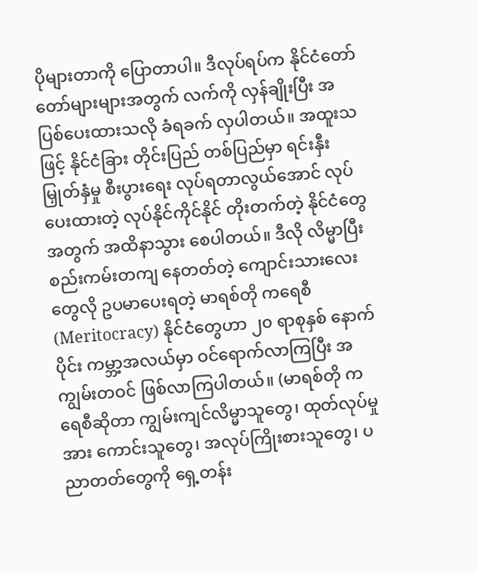ပိုများတာကို ပြောတာပါ။ ဒီလုပ်ရပ်က နိုင်ငံတော်တော်များများအတွက် လက်ကို လှန်ချိုးပြီး အပြစ်ပေးထားသလို ခံရခက် လှပါတယ်။ အထူးသဖြင့် နိုင်ငံခြား တိုင်းပြည် တစ်ပြည်မှာ ရင်းနှီးမြှုတ်နှံမှု စီးပွားရေး လုပ်ရတာလွယ်အောင် လုပ်ပေးထားတဲ့ လုပ်နိုင်ကိုင်နိုင် တိုးတက်တဲ့ နိုင်ငံတွေအတွက် အထိနာသွား စေပါတယ်။ ဒီလို လိမ္မာပြီး စည်းကမ်းတကျ နေတတ်တဲ့ ကျောင်းသားလေးတွေလို ဥပမာပေးရတဲ့ မာရစ်တို ကရေစီ (Meritocracy) နိုင်ငံတွေဟာ ၂၀ ရာစုနှစ် နောက်ပိုင်း ကမ္ဘာ့အလယ်မှာ ဝင်ရောက်လာကြပြီး အကျွမ်းတဝင် ဖြစ်လာကြပါတယ်။ (မာရစ်တို ကရေစီဆိုတာ ကျွမ်းကျင်လိမ္မာသူတွေ၊ ထုတ်လုပ်မှုအား ကောင်းသူတွေ၊ အလုပ်ကြိုးစားသူတွေ၊ ပညာတတ်တွေကို ရှေ့တန်း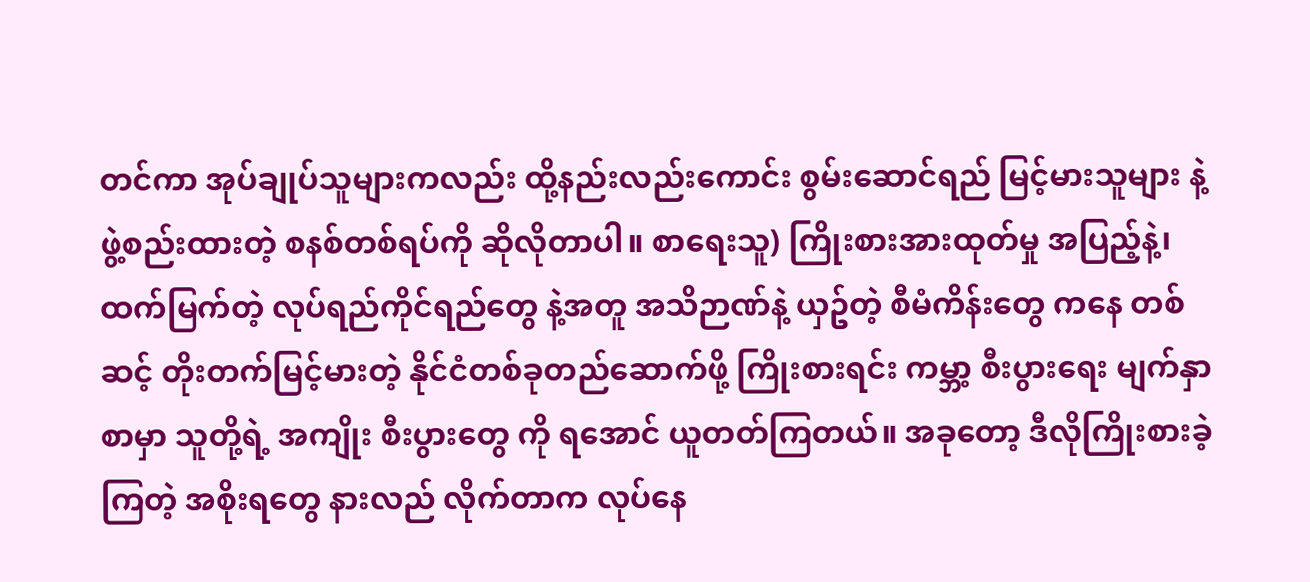တင်ကာ အုပ်ချုပ်သူများကလည်း ထို့နည်းလည်းကောင်း စွမ်းဆောင်ရည် မြင့်မားသူများ နဲ့ ဖွဲ့စည်းထားတဲ့ စနစ်တစ်ရပ်ကို ဆိုလိုတာပါ။ စာရေးသူ) ကြိုးစားအားထုတ်မှု အပြည့်နဲ့၊ ထက်မြက်တဲ့ လုပ်ရည်ကိုင်ရည်တွေ နဲ့အတူ အသိဉာဏ်နဲ့ ယှဥ်တဲ့ စီမံကိန်းတွေ ကနေ တစ်ဆင့် တိုးတက်မြင့်မားတဲ့ နိုင်ငံတစ်ခုတည်ဆောက်ဖို့ ကြိုးစားရင်း ကမ္ဘာ့ စီးပွားရေး မျက်နှာစာမှာ သူတို့ရဲ့ အကျိုး စီးပွားတွေ ကို ရအောင် ယူတတ်ကြတယ်။ အခုတော့ ဒီလိုကြိုးစားခဲ့ကြတဲ့ အစိုးရတွေ နားလည် လိုက်တာက လုပ်နေ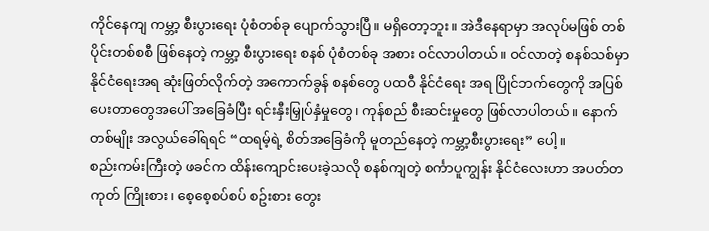ကိုင်နေကျ ကမ္ဘာ့ စီးပွားရေး ပုံစံတစ်ခု ပျောက်သွားပြီ။ မရှိတော့ဘူး။ အဲဒီနေရာမှာ အလုပ်မဖြစ် တစ်ပိုင်းတစ်စစီ ဖြစ်နေတဲ့ ကမ္ဘာ့ စီးပွားရေး စနစ် ပုံစံတစ်ခု အစား ဝင်လာပါတယ်။ ဝင်လာတဲ့ စနစ်သစ်မှာ နိုင်ငံရေးအရ ဆုံးဖြတ်လိုက်တဲ့ အကောက်ခွန် စနစ်တွေ ပထဝီ နိုင်ငံရေး အရ ပြိုင်ဘက်တွေကို အပြစ်ပေးတာတွေအပေါ် အခြေခံပြီး ရင်းနှီးမြှုပ်နှံမှုတွေ၊ ကုန်စည် စီးဆင်းမှုတွေ ဖြစ်လာပါတယ်။ နောက်တစ်မျိုး အလွယ်ခေါ်ရရင် “ထရမ့်ရဲ့ စိတ်အခြေခံကို မူတည်နေတဲ့ ကမ္ဘာ့စီးပွားရေး” ပေါ့။
စည်းကမ်းကြီးတဲ့ ဖခင်က ထိန်းကျောင်းပေးခဲ့သလို စနစ်ကျတဲ့ စင်္ကာပူကျွန်း နိုင်ငံလေးဟာ အပတ်တကုတ် ကြိုးစား၊ စေ့စေ့စပ်စပ် စဥ်းစား တွေး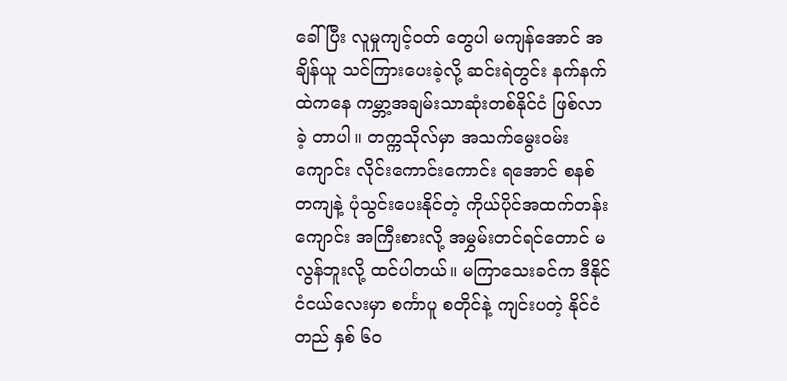ခေါ်ပြီး လူမှုကျင့်ဝတ် တွေပါ မကျန်အောင် အချိန်ယူ သင်ကြားပေးခဲ့လို့ ဆင်းရဲတွင်း နက်နက် ထဲကနေ ကမ္ဘာ့အချမ်းသာဆုံးတစ်နိုင်ငံ ဖြစ်လာခဲ့ တာပါ။ တက္ကသိုလ်မှာ အသက်မွေးဝမ်းကျောင်း လိုင်းကောင်းကောင်း ရအောင် စနစ်တကျနဲ့ ပုံသွင်းပေးနိုင်တဲ့ ကိုယ်ပိုင်အထက်တန်းကျောင်း အကြီးစားလို့ အမွှမ်းတင်ရင်တောင် မလွန်ဘူးလို့ ထင်ပါတယ်။ မကြာသေးခင်က ဒီနိုင်ငံငယ်လေးမှာ စင်္ကာပူ စတိုင်နဲ့ ကျင်းပတဲ့ နိုင်ငံတည် နှစ် ၆၀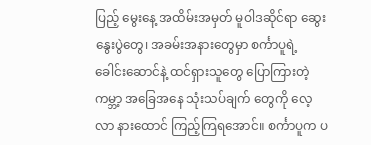ပြည့် မွေးနေ့ အထိမ်းအမှတ် မူဝါဒဆိုင်ရာ ဆွေးနွေးပွဲတွေ၊ အခမ်းအနားတွေမှာ စင်္ကာပူရဲ့ ခေါင်းဆောင်နဲ့ ထင်ရှားသူတွေ ပြောကြားတဲ့ ကမ္ဘာ့ အခြေအနေ သုံးသပ်ချက် တွေကို လေ့လာ နားထောင် ကြည့်ကြရအောင်။ စင်္ကာပူက ပ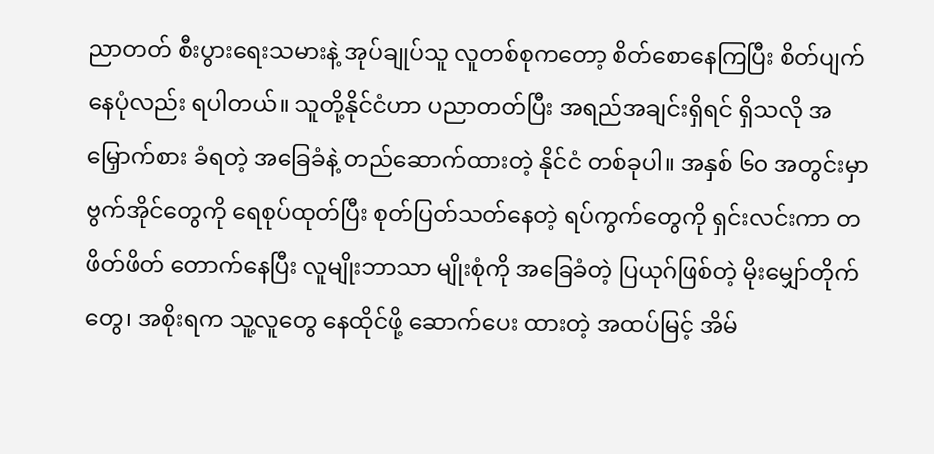ညာတတ် စီးပွားရေးသမားနဲ့ အုပ်ချုပ်သူ လူတစ်စုကတော့ စိတ်စောနေကြပြီး စိတ်ပျက်နေပုံလည်း ရပါတယ်။ သူတို့နိုင်ငံဟာ ပညာတတ်ပြီး အရည်အချင်းရှိရင် ရှိသလို အမြှောက်စား ခံရတဲ့ အခြေခံနဲ့ တည်ဆောက်ထားတဲ့ နိုင်ငံ တစ်ခုပါ။ အနှစ် ၆၀ အတွင်းမှာ ဗွက်အိုင်တွေကို ရေစုပ်ထုတ်ပြီး စုတ်ပြတ်သတ်နေတဲ့ ရပ်ကွက်တွေကို ရှင်းလင်းကာ တဖိတ်ဖိတ် တောက်နေပြီး လူမျိုးဘာသာ မျိုးစုံကို အခြေခံတဲ့ ပြယုဂ်ဖြစ်တဲ့ မိုးမျှော်တိုက်တွေ၊ အစိုးရက သူ့လူတွေ နေထိုင်ဖို့ ဆောက်ပေး ထားတဲ့ အထပ်မြင့် အိမ်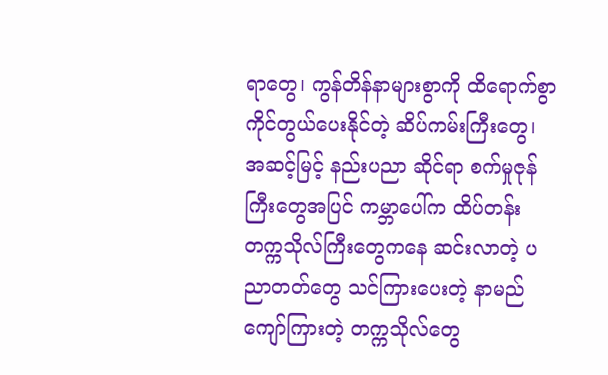ရာတွေ၊ ကွန်တိန်နာများစွာကို ထိရောက်စွာ ကိုင်တွယ်ပေးနိုင်တဲ့ ဆိပ်ကမ်းကြီးတွေ၊ အဆင့်မြင့် နည်းပညာ ဆိုင်ရာ စက်မှုဇုန်ကြီးတွေအပြင် ကမ္ဘာပေါ်က ထိပ်တန်း တက္ကသိုလ်ကြီးတွေကနေ ဆင်းလာတဲ့ ပညာတတ်တွေ သင်ကြားပေးတဲ့ နာမည်ကျော်ကြားတဲ့ တက္ကသိုလ်တွေ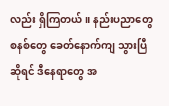လည်း ရှိကြတယ်။ နည်းပညာတွေ စနစ်တွေ ခေတ်နောက်ကျ သွားပြီဆိုရင် ဒီနေရာတွေ အ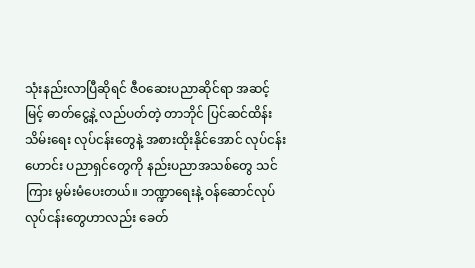သုံးနည်းလာပြီဆိုရင် ဇီဝဆေးပညာဆိုင်ရာ အဆင့်မြင့် ဓာတ်ငွေ့နဲ့ လည်ပတ်တဲ့ တာဘိုင် ပြင်ဆင်ထိန်းသိမ်းရေး လုပ်ငန်းတွေနဲ့ အစားထိုးနိုင်အောင် လုပ်ငန်းဟောင်း ပညာရှင်တွေကို နည်းပညာအသစ်တွေ သင်ကြား မွမ်းမံပေးတယ်။ ဘဏ္ဍာရေးနဲ့ ဝန်ဆောင်လုပ် လုပ်ငန်းတွေဟာလည်း ခေတ်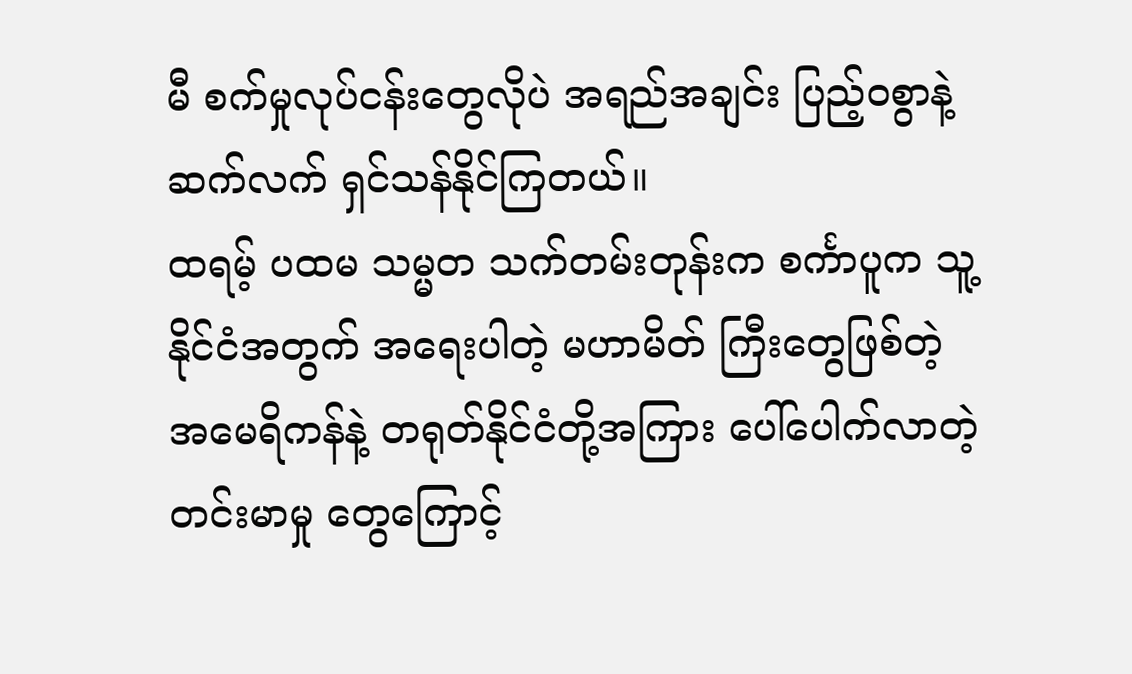မီ စက်မှုလုပ်ငန်းတွေလိုပဲ အရည်အချင်း ပြည့်ဝစွာနဲ့ ဆက်လက် ရှင်သန်နိုင်ကြတယ်။
ထရမ့် ပထမ သမ္မတ သက်တမ်းတုန်းက စင်္ကာပူက သူ့နိုင်ငံအတွက် အရေးပါတဲ့ မဟာမိတ် ကြီးတွေဖြစ်တဲ့ အမေရိကန်နဲ့ တရုတ်နိုင်ငံတို့အကြား ပေါ်ပေါက်လာတဲ့ တင်းမာမှု တွေကြောင့်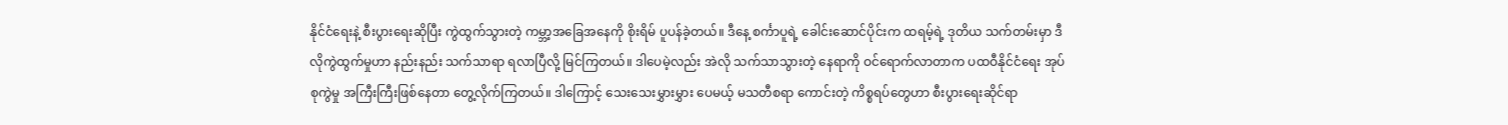နိုင်ငံရေးနဲ့ စီးပွားရေးဆိုပြီး ကွဲထွက်သွားတဲ့ ကမ္ဘာ့အခြေအနေကို စိုးရိမ် ပူပန်ခဲ့တယ်။ ဒီနေ့ စင်္ကာပူရဲ့ ခေါင်းဆောင်ပိုင်းက ထရမ့်ရဲ့ ဒုတိယ သက်တမ်းမှာ ဒီလိုကွဲထွက်မှုဟာ နည်းနည်း သက်သာရာ ရလာပြီလို့ မြင်ကြတယ်။ ဒါပေမဲ့လည်း အဲလို သက်သာသွားတဲ့ နေရာကို ဝင်ရောက်လာတာက ပထဝီနိုင်ငံရေး အုပ်စုကွဲမှု အကြီးကြီးဖြစ်နေတာ တွေ့လိုက်ကြတယ်။ ဒါကြောင့် သေးသေးမွှားမွှား ပေမယ့် မသတီစရာ ကောင်းတဲ့ ကိစ္စရပ်တွေဟာ စီးပွားရေးဆိုင်ရာ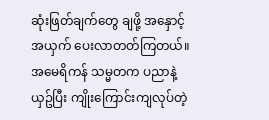ဆုံးဖြတ်ချက်တွေ ချဖို့ အနှောင့်အယှက် ပေးလာတတ်ကြတယ်။
အမေရိကန် သမ္မတက ပညာနဲ့ ယှဥ်ပြီး ကျိုးကြောင်းကျလုပ်တဲ့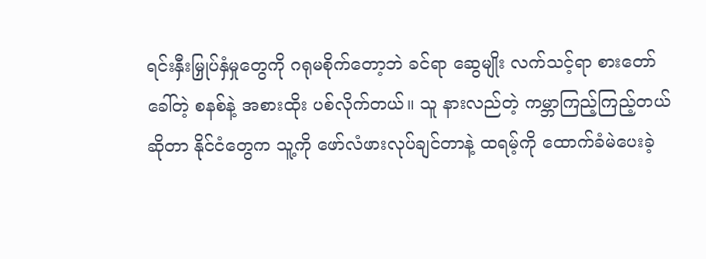ရင်းနှီးမြှုပ်နှံမှုတွေကို ဂရုမစိုက်တော့ဘဲ ခင်ရာ ဆွေမျိုး လက်သင့်ရာ စားတော်ခေါ်တဲ့ စနစ်နဲ့ အစားထိုး ပစ်လိုက်တယ်။ သူ နားလည်တဲ့ ကမ္ဘာကြည့်ကြည့်တယ်ဆိုတာ နိုင်ငံတွေက သူ့ကို ဖော်လံဖားလုပ်ချင်တာနဲ့ ထရမ့်ကို ထောက်ခံမဲပေးခဲ့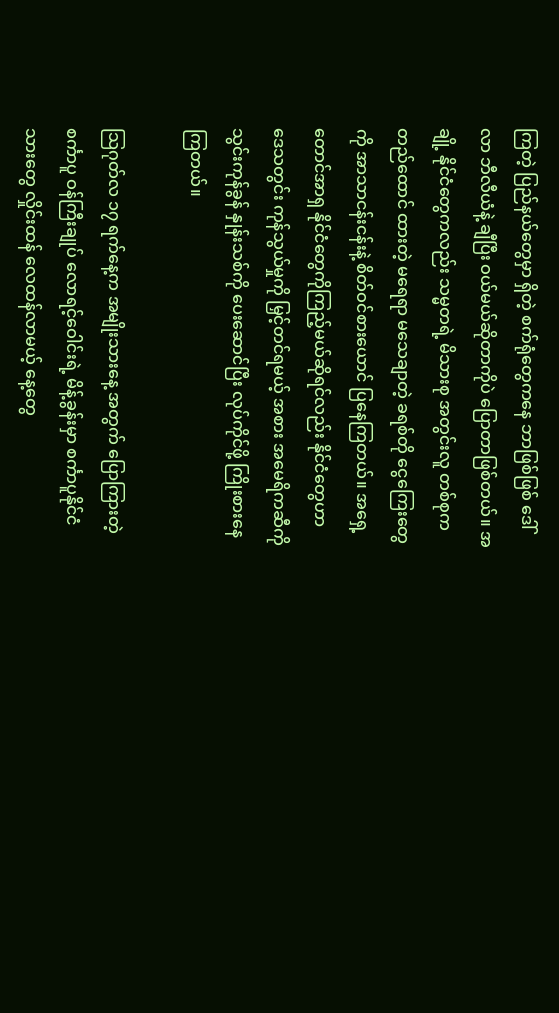ကြတဲ့ ပြည်နယ်တွေမှာ ရှိတဲ့ စက်ရုံတွေကနေ ဘာဖြစ်ဖြစ် ဒေါ်လာ ဘီလီယံနဲ့ ချီပြီး ဝယ်မယ်ဆိုတာကိုပဲ ပြောတာဖြစ်တယ်။ အချို့ နိုင်ငံတွေကလည်း သမ္မတရဲ့ မိသားစု အတွင်းလူ တစ်စုက တည်ထောင် ထားတဲ့ မရေရာ မသေချာတဲ့ ခရစ်တို ငွေကြေးတွေကို အာသာငန်းငန်းနဲ့ စိတ်ဝင်စားယောင် ပြနေကြတယ်။ အရှေ့တောင်အာရှ နိုင်ငံတွေကိုကြည့်မယ်ဆိုရင်လည်း နိုင်ငံတွေဟာ ဒေသတွင်း ကုန်သွယ်မှုကို မြှင့်တင်ရမယ့် အစား အမေရိကဆီကို သွင်းကုန်ခွန် နှုန်းသစ်ကို ပေးဆောင်ပြီး လုပ်ကိုင်ဖို့ ကြိုးစားနေကြတယ်။

သြဂုတ်လ ၁၇ ရက်နေ့က အမျိုးသားနေ့ အတွက် ပြောကြားတဲ့ စင်္ကာပူ ဝန်ကြီးချုပ် လောရင့်ဝေါင်းရဲ့ မိန့်ခွန်းမှာ စင်္ကာပူနိုင်ငံသားတွေ လှိုင်းထန် လေထန်လာမယ့် နေ့တွေ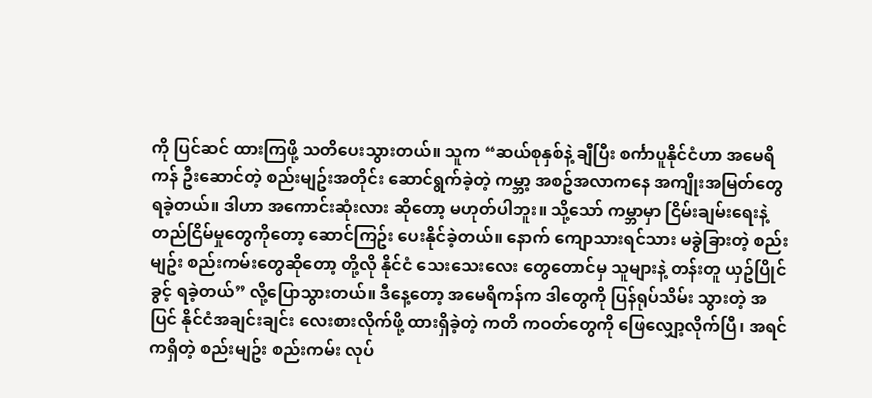ကို ပြင်ဆင် ထားကြဖို့ သတိပေးသွားတယ်။ သူက “ဆယ်စုနှစ်နဲ့ ချီပြီး စင်္ကာပူနိုင်ငံဟာ အမေရိကန် ဦးဆောင်တဲ့ စည်းမျဥ်းအတိုင်း ဆောင်ရွက်ခဲ့တဲ့ ကမ္ဘာ့ အစဥ်အလာကနေ အကျိုးအမြတ်တွေ ရခဲ့တယ်။ ဒါဟာ အကောင်းဆုံးလား ဆိုတော့ မဟုတ်ပါဘူး။ သို့သော် ကမ္ဘာမှာ ငြိမ်းချမ်းရေးနဲ့ တည်ငြိမ်မှုတွေကိုတော့ ဆောင်ကြဥ်း ပေးနိုင်ခဲ့တယ်။ နောက် ကျောသားရင်သား မခွဲခြားတဲ့ စည်းမျဥ်း စည်းကမ်းတွေဆိုတော့ တို့လို နိုင်ငံ သေးသေးလေး တွေတောင်မှ သူများနဲ့ တန်းတူ ယှဥ်ပြိုင်ခွင့် ရခဲ့တယ်” လို့ပြောသွားတယ်။ ဒီနေ့တော့ အမေရိကန်က ဒါတွေကို ပြန်ရုပ်သိမ်း သွားတဲ့ အပြင် နိုင်ငံအချင်းချင်း လေးစားလိုက်ဖို့ ထားရှိခဲ့တဲ့ ကတိ ကဝတ်တွေကို ဖြေလျှော့လိုက်ပြီ၊ အရင်ကရှိတဲ့ စည်းမျဥ်း စည်းကမ်း လုပ်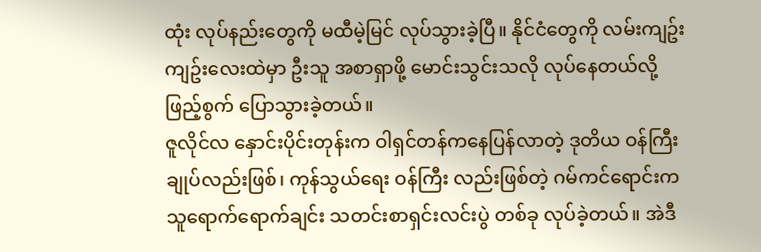ထုံး လုပ်နည်းတွေကို မထီမဲ့မြင် လုပ်သွားခဲ့ပြီ။ နိုင်ငံတွေကို လမ်းကျဥ်းကျဥ်းလေးထဲမှာ ဦးသူ အစာရှာဖို့ မောင်းသွင်းသလို လုပ်နေတယ်လို့ ဖြည့်စွက် ပြောသွားခဲ့တယ်။
ဇူလိုင်လ နှောင်းပိုင်းတုန်းက ဝါရှင်တန်ကနေပြန်လာတဲ့ ဒုတိယ ဝန်ကြီးချုပ်လည်းဖြစ်၊ ကုန်သွယ်ရေး ဝန်ကြီး လည်းဖြစ်တဲ့ ဂမ်ကင်ရောင်းက သူရောက်ရောက်ချင်း သတင်းစာရှင်းလင်းပွဲ တစ်ခု လုပ်ခဲ့တယ်။ အဲဒီ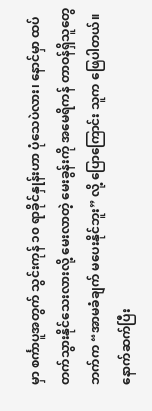မှာ စင်္ကာပူအတွက် သွင်းကုန် ၁၀ ရာခိုင်နှုန်းဟာ ပုံသေပဲလား၊ နောင်မှာ ထပ် တက်သွားနိုင်သေးလားလို့ မေးလာတဲ့ မေးခွန်းကို အမေရိကန် တာဝန်ရှိသူတွေဘက်က “အာမခံချက် မပေးနိုင်ဘူး” လို့ ပြောကြောင်း သူက ဖြေပါတယ်။ နောက်ဆက်ပြီး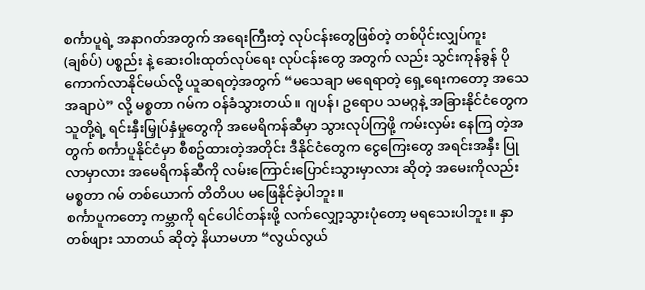စင်္ကာပူရဲ့ အနာဂတ်အတွက် အရေးကြီးတဲ့ လုပ်ငန်းတွေဖြစ်တဲ့ တစ်ပိုင်းလျှပ်ကူး (ချစ်ပ်) ပစ္စည်း နဲ့ ဆေးဝါးထုတ်လုပ်ရေး လုပ်ငန်းတွေ အတွက် လည်း သွင်းကုန်ခွန် ပိုကောက်လာနိုင်မယ်လို့ ယူဆရတဲ့အတွက် “မသေချာ မရေရာတဲ့ ရှေ့ရေးကတော့ အသေအချာပဲ” လို့ မစ္စတာ ဂမ်က ဝန်ခံသွားတယ်။ ဂျပန်၊ ဥရောပ သမဂ္ဂနဲ့ အခြားနိုင်ငံတွေက သူတို့ရဲ့ ရင်းနှီးမြှုပ်နှံမှုတွေကို အမေရိကန်ဆီမှာ သွားလုပ်ကြဖို့ ကမ်းလှမ်း နေကြ တဲ့အတွက် စင်္ကာပူနိုင်ငံမှာ စီစဥ်ထားတဲ့အတိုင်း ဒီနိုင်ငံတွေက ငွေကြေးတွေ အရင်းအနှီး ပြုလာမှာလား အမေရိကန်ဆီကို လမ်းကြောင်းပြောင်းသွားမှာလား ဆိုတဲ့ အမေးကိုလည်း မစ္စတာ ဂမ် တစ်ယောက် တိတိပပ မဖြေနိုင်ခဲ့ပါဘူး။
စင်္ကာပူကတော့ ကမ္ဘာကို ရင်ပေါင်တန်းဖို့ လက်လျှော့သွားပုံတော့ မရသေးပါဘူး။ နှာတစ်ဖျား သာတယ် ဆိုတဲ့ နိယာမဟာ “လွယ်လွယ်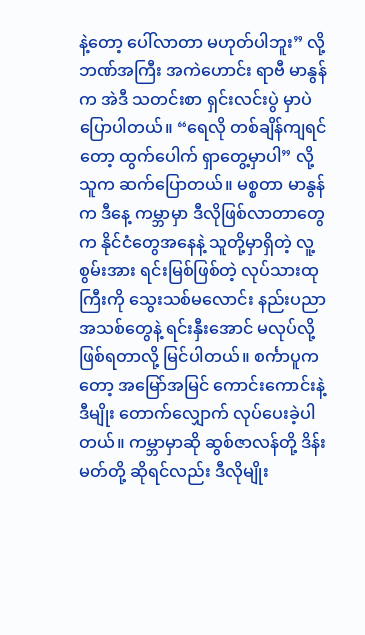နဲ့တော့ ပေါ်လာတာ မဟုတ်ပါဘူး” လို့ ဘဏ်အကြီး အကဲဟောင်း ရာဗီ မာနွန်က အဲဒီ သတင်းစာ ရှင်းလင်းပွဲ မှာပဲ ပြောပါတယ်။ “ရေလို တစ်ချိန်ကျရင်တော့ ထွက်ပေါက် ရှာတွေ့မှာပါ” လို့ သူက ဆက်ပြောတယ်။ မစ္စတာ မာနွန်က ဒီနေ့ ကမ္ဘာမှာ ဒီလိုဖြစ်လာတာတွေက နိုင်ငံတွေအနေနဲ့ သူတို့မှာရှိတဲ့ လူ့စွမ်းအား ရင်းမြစ်ဖြစ်တဲ့ လုပ်သားထုကြီးကို သွေးသစ်မလောင်း နည်းပညာအသစ်တွေနဲ့ ရင်းနှီးအောင် မလုပ်လို့ ဖြစ်ရတာလို့ မြင်ပါတယ်။ စင်္ကာပူကတော့ အမြော်အမြင် ကောင်းကောင်းနဲ့ ဒီမျိုး တောက်လျှောက် လုပ်ပေးခဲ့ပါတယ်။ ကမ္ဘာမှာဆို ဆွစ်ဇာလန်တို့ ဒိန်းမတ်တို့ ဆိုရင်လည်း ဒီလိုမျိုး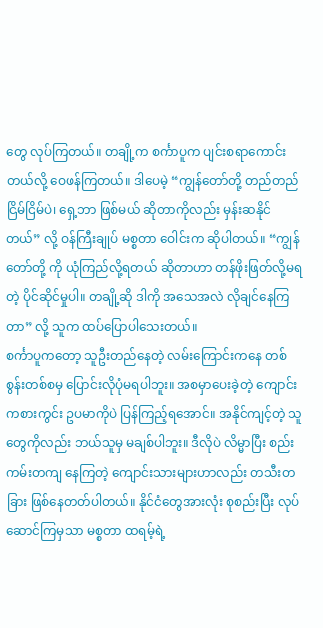တွေ လုပ်ကြတယ်။ တချို့က စင်္ကာပူက ပျင်းစရာကောင်းတယ်လို့ ဝေဖန်ကြတယ်။ ဒါပေမဲ့ “ကျွန်တော်တို့ တည်တည်ငြိမ်ငြိမ်ပဲ၊ ရှေ့ဘာ ဖြစ်မယ် ဆိုတာကိုလည်း မှန်းဆနိုင်တယ်” လို့ ဝန်ကြီးချုပ် မစ္စတာ ဝေါင်းက ဆိုပါတယ်။ “ကျွန်တော်တို့ ကို ယုံကြည်လို့ရတယ် ဆိုတာဟာ တန်ဖိုးဖြတ်လို့မရတဲ့ ပိုင်ဆိုင်မှုပါ။ တချို့ဆို ဒါကို အသေအလဲ လိုချင်နေကြတာ” လို့ သူက ထပ်ပြောပါသေးတယ်။
စင်္ကာပူကတော့ သူဦးတည်နေတဲ့ လမ်းကြောင်းကနေ တစ်စွန်းတစ်စမှ ပြောင်းလိုပုံမရပါဘူး။ အစမှာပေးခဲ့တဲ့ ကျောင်း ကစားကွင်း ဥပမာကိုပဲ ပြန်ကြည့်ရအောင်။ အနိုင်ကျင့်တဲ့ သူတွေကိုလည်း ဘယ်သူမှ မချစ်ပါဘူး။ ဒီလိုပဲ လိမ္မာပြီး စည်းကမ်းတကျ နေကြတဲ့ ကျောင်းသားများဟာလည်း တသီးတခြား ဖြစ်နေတတ်ပါတယ်။ နိုင်ငံတွေအားလုံး စုစည်းပြီး လုပ်ဆောင်ကြမှသာ မစ္စတာ ထရမ့်ရဲ့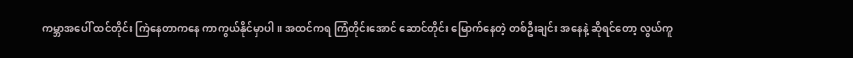ကမ္ဘာအပေါ် ထင်တိုင်း ကြဲနေတာကနေ ကာကွယ်နိုင်မှာပါ။ အထင်ကရ ကြံတိုင်းအောင် ဆောင်တိုင်း မြောက်နေတဲ့ တစ်ဦးချင်း အနေနဲ့ ဆိုရင်တော့ လွယ်ကူ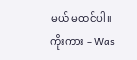မယ် မထင်ပါ။
ကိုးကား – Was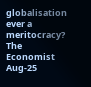globalisation ever a meritocracy? The Economist Aug-25